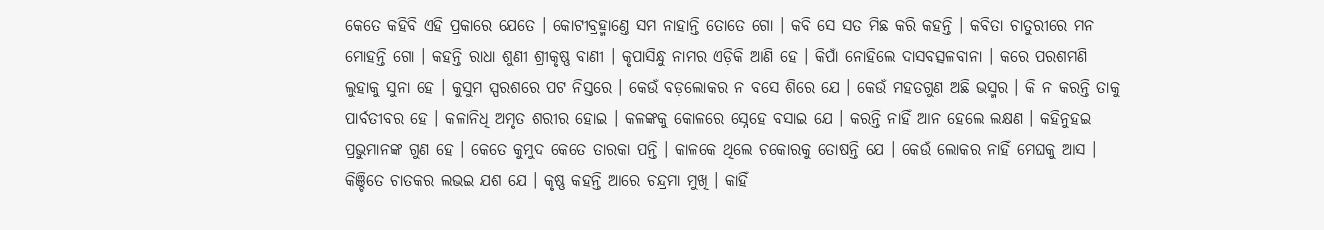କେତେ କହିବି ଏହି ପ୍ରକାରେ ଯେତେ । କୋଟୀବ୍ରହ୍ମାଣ୍ତେ ସମ ନାହାନ୍ତି ତୋତେ ଗୋ । କବି ସେ ସତ ମିଛ କରି କହନ୍ତି । କବିତା ଚାତୁରୀରେ ମନ ମୋହନ୍ତି ଗୋ । କହନ୍ତି ରାଧା ଶୁଣୀ ଶ୍ରୀକୃଷ୍ଣ ବାଣୀ । କୃପାସିନ୍ଧୁ ନାମର ଏଡ଼ିକି ଆଣି ହେ । କିପାଁ ନୋହିଲେ ଦାସବତ୍ସଳବାନା । କରେ ପରଶମଣି ଲୁହାକୁ ସୁନା ହେ । କୁସୁମ ସ୍ପରଶରେ ପଟ ନିସ୍ତରେ । କେଉଁ ବଡ଼ଲୋକର ନ ବସେ ଶିରେ ଯେ । କେଉଁ ମହତଗୁଣ ଅଛି ଭସ୍ମର । କି ନ କରନ୍ତି ତାକୁ ପାର୍ବତୀବର ହେ । କଳାନିଧି ଅମୃତ ଶରୀର ହୋଇ । କଳଙ୍କକୁ କୋଳରେ ସ୍ନେହେ ବସାଇ ଯେ । କରନ୍ତି ନାହିଁ ଆନ ହେଲେ ଲକ୍ଷଣ । କହିନୁହଇ ପ୍ରଭୁମାନଙ୍କ ଗୁଣ ହେ । କେତେ କୁମୁଦ କେତେ ତାରକା ପନ୍ତି । କାଳକେ ଥିଲେ ଚକୋରକୁ ତୋଷନ୍ତି ଯେ । କେଉଁ ଲୋକର ନାହିଁ ମେଘକୁ ଆସ । କିଞ୍ଚିତେ ଚାତକର ଲଭଇ ଯଶ ଯେ । କୃଷ୍ଣ କହନ୍ତି ଆରେ ଚନ୍ଦ୍ରମା ମୁଖି । କାହିଁ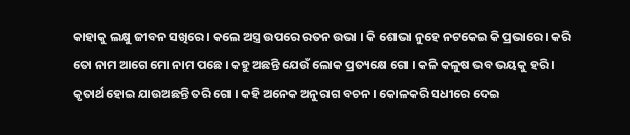କାହାକୁ ଲକ୍ଷୁ ଜୀବନ ସଖିରେ । କଲେ ଅସ୍ତ୍ର ଉପରେ ରତନ ଉଭା । କି ଶୋଭା ନୁହେ ନଟକେଇ କି ପ୍ରଭାରେ । କରି ତୋ ନାମ ଆଗେ ମୋ ନାମ ପଛେ । କହୁ ଅଛନ୍ତି ଯେଉଁ ଲୋକ ପ୍ରତ୍ୟକ୍ଷେ ଗୋ । କଳି କଳୁଷ ଭବ ଭୟକୁ ହରି । କୃତାର୍ଥ ହୋଇ ଯାଉଅଛନ୍ତି ତରି ଗୋ । କହି ଅନେକ ଅନୁରାଗ ବଚନ । କୋଳକରି ସଧୀରେ ଦେଇ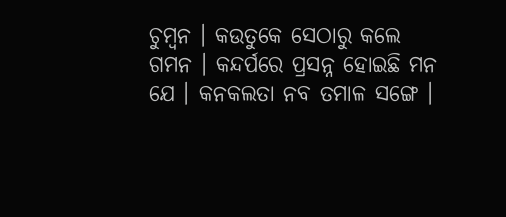ଚୁମ୍ବନ । କଉତୁକେ ସେଠାରୁ କଲେ ଗମନ । କନ୍ଦର୍ପରେ ପ୍ରସନ୍ନ ହୋଇଛି ମନ ଯେ । କନକଲତା ନବ ତମାଳ ସଙ୍ଗେ ।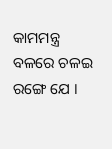କାମମନ୍ତ୍ର ବଳରେ ଚଳଇ ରଙ୍ଗେ ଯେ ।